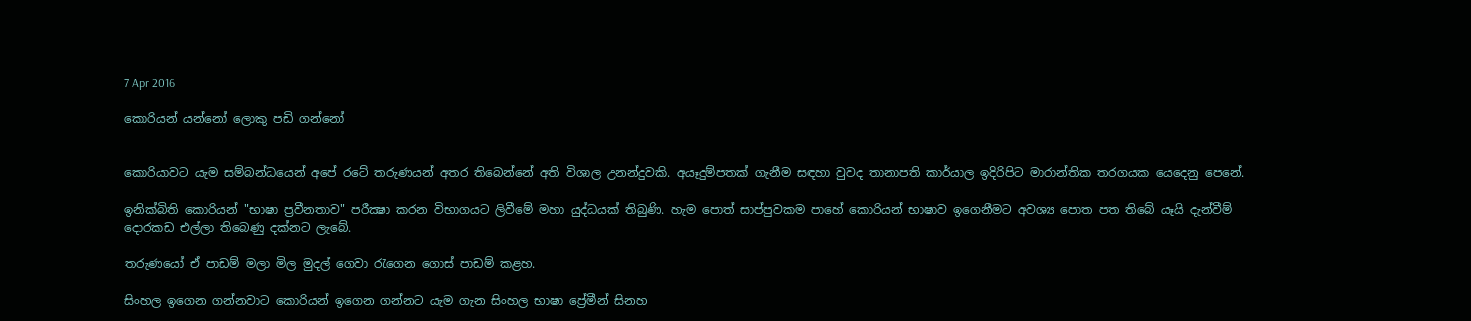7 Apr 2016

කොරියන් යන්නෝ ලොකු පඩි ගන්නෝ


කොරියාවට යැම සම්බන්ධයෙන් අපේ රටේ තරුණයන් අතර තිබෙන්නේ අති විශාල උනන්දුවකි. අයෑදුම්පතක්‌ ගැනීම සඳහා වුවද තානාපති කාර්යාල ඉදිරිපිට මාරාන්තික තරගයක යෙදෙනු පෙනේ.

ඉනික්‌බිති කොරියන් "භාෂා ප්‍රවීනතාව" පරීක්‍ෂා කරන විභාගයට ලිවීමේ මහා යුද්ධයක්‌ තිබුණි. හැම පොත් සාප්පුවකම පාහේ කොරියන් භාෂාව ඉගෙනීමට අවශ්‍ය පොත පත තිබේ යෑයි දැන්වීම් දොරකඩ එල්ලා තිබෙණු දක්‌නට ලැබේ.

තරුණයෝ ඒ පාඩම් මලා මිල මුදල් ගෙවා රැගෙන ගොස්‌ පාඩම් කළහ.

සිංහල ඉගෙන ගන්නවාට කොරියන් ඉගෙන ගන්නට යැම ගැන සිංහල භාෂා ප්‍රේමීන් සිනහ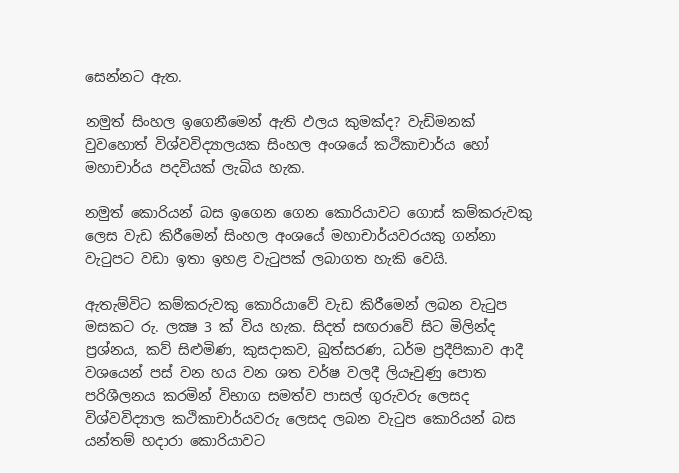සෙන්නට ඇත.

නමුත් සිංහල ඉගෙනීමෙන් ඇති ඵලය කුමක්‌ද? වැඩිමනක්‌ වුවහොත් විශ්වවිද්‍යාලයක සිංහල අංශයේ කථිකාචාර්ය හෝ මහාචාර්ය පදවියක්‌ ලැබිය හැක.

නමුත් කොරියන් බස ඉගෙන ගෙන කොරියාවට ගොස්‌ කම්කරුවකු ලෙස වැඩ කිරීමෙන් සිංහල අංශයේ මහාචාර්යවරයකු ගන්නා වැටුපට වඩා ඉතා ඉහළ වැටුපක්‌ ලබාගත හැකි වෙයි.

ඇතැම්විට කම්කරුවකු කොරියාවේ වැඩ කිරීමෙන් ලබන වැටුප මසකට රු. ලක්‍ෂ 3 ක්‌ විය හැක. සිදත් සඟරාවේ සිට මිලින්ද ප්‍රශ්නය, කව් සිළුමිණ, කුසදාකව, බුත්සරණ, ධර්ම ප්‍රදීපිකාව ආදී වශයෙන් පස්‌ වන හය වන ශත වර්ෂ වලදී ලියෑවුණු පොත පරිශීලනය කරමින් විභාග සමත්ව පාසල් ගුරුවරු ලෙසද විශ්වවිද්‍යාල කථිකාචාර්යවරු ලෙසද ලබන වැටුප කොරියන් බස යන්තම් හදාරා කොරියාවට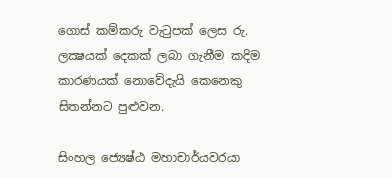ගොස්‌ කම්කරු වැටුපක්‌ ලෙස රු. ලක්‍ෂයක්‌ දෙකක්‌ ලබා ගැනීම කදිම කාරණයක්‌ නොවේදැයි කෙනෙකු සිතන්නට පුළුවන.

සිංහල ජ්‍යෙෂ්ඨ මහාචාර්යවරයා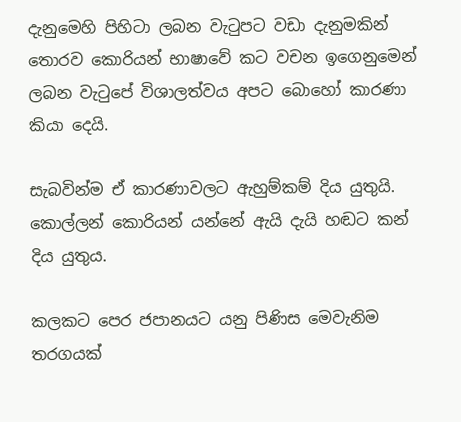දැනුමෙහි පිහිටා ලබන වැටුපට වඩා දැනුමකින් තොරව කොරියන් භාෂාවේ කට වචන ඉගෙනුමෙන් ලබන වැටුපේ විශාලත්වය අපට බොහෝ කාරණා කියා දෙයි.

සැබවින්ම ඒ කාරණාවලට ඇහුම්කම් දිය යුතුයි. කොල්ලන් කොරියන් යන්නේ ඇයි දැයි හඬට කන් දිය යුතුය.

කලකට පෙර ජපානයට යනු පිණිස මෙවැනිම තරගයක්‌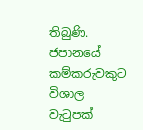තිබුණි. ජපානයේ කම්කරුවකුට විශාල වැටුපක්‌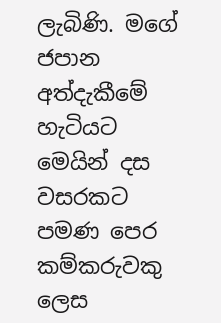ලැබිණි. මගේ ජපාන අත්දැකීමේ හැටියට මෙයින් දස වසරකට පමණ පෙර කම්කරුවකු ලෙස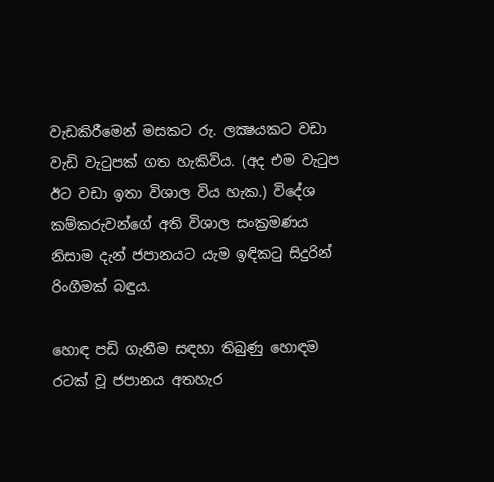වැඩකිරීමෙන් මසකට රු. ලක්‍ෂයකට වඩා වැඩි වැටුපක්‌ ගත හැකිවිය. (අද එම වැටුප ඊට වඩා ඉතා විශාල විය හැක.) විදේශ කම්කරුවන්ගේ අති විශාල සංක්‍රමණය නිසාම දැන් ජපානයට යැම ඉඳිකටු සිදුරින් රිංගීමක්‌ බඳුය.

හොඳ පඩි ගැනීම සඳහා තිබුණු හොඳම රටක්‌ වූ ජපානය අතහැර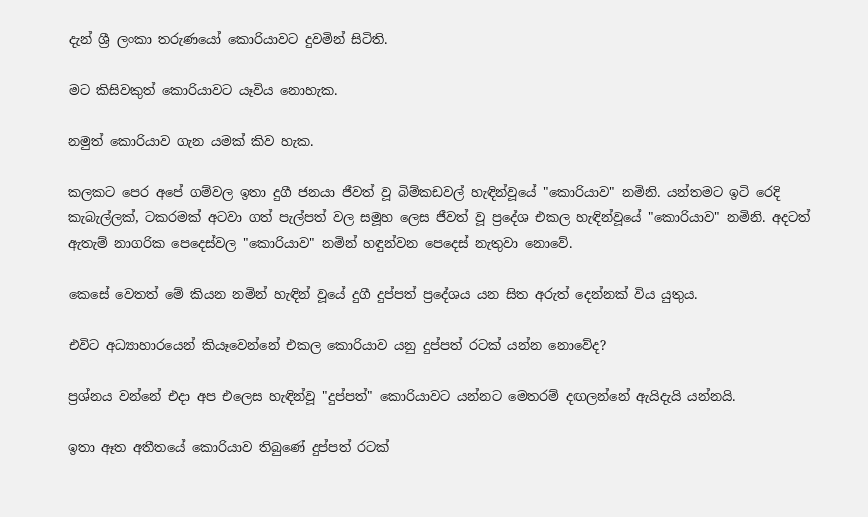දැන් ශ්‍රී ලංකා තරුණයෝ කොරියාවට දුවමින් සිටිති.

මට කිසිවකුත් කොරියාවට යෑවිය නොහැක.

නමුත් කොරියාව ගැන යමක්‌ කිව හැක.

කලකට පෙර අපේ ගම්වල ඉතා දුගී ජනයා ජීවත් වූ බිම්කඩවල් හැඳින්වූයේ "කොරියාව" නමිනි. යන්තමට ඉටි රෙදි කැබැල්ලක්‌, ටකරමක්‌ අටවා ගත් පැල්පත් වල සමූහ ලෙස ජීවත් වූ ප්‍රදේශ එකල හැඳින්වූයේ "කොරියාව" නමිනි. අදටත් ඇතැම් නාගරික පෙදෙස්‌වල "කොරියාව" නමින් හඳුන්වන පෙදෙස්‌ නැතුවා නොවේ.

කෙසේ වෙතත් මේ කියන නමින් හැඳින් වූයේ දුගී දුප්පත් ප්‍රදේශය යන සිත අරුත් දෙන්නක්‌ විය යුතුය.

එවිට අධ්‍යාහාරයෙන් කියෑවෙන්නේ එකල කොරියාව යනු දුප්පත් රටක්‌ යන්න නොවේද?

ප්‍රශ්නය වන්නේ එදා අප එලෙස හැඳින්වූ "දුප්පත්" කොරියාවට යන්නට මෙතරම් දඟලන්නේ ඇයිදැයි යන්නයි.

ඉතා ඈත අතීතයේ කොරියාව තිබුණේ දුප්පත් රටක්‌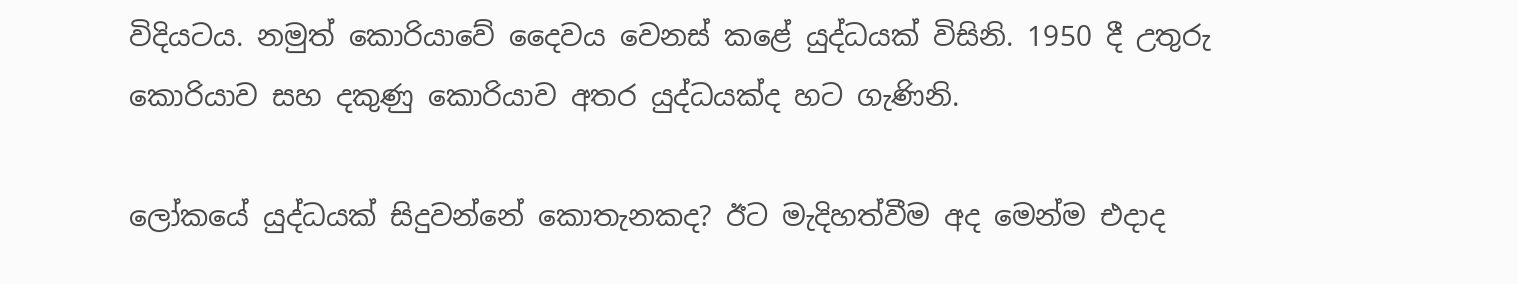විදියටය. නමුත් කොරියාවේ දෛවය වෙනස්‌ කළේ යුද්ධයක්‌ විසිනි. 1950 දී උතුරු කොරියාව සහ දකුණු කොරියාව අතර යුද්ධයක්‌ද හට ගැණිනි.

ලෝකයේ යුද්ධයක්‌ සිදුවන්නේ කොතැනකද? ඊට මැදිහත්වීම අද මෙන්ම එදාද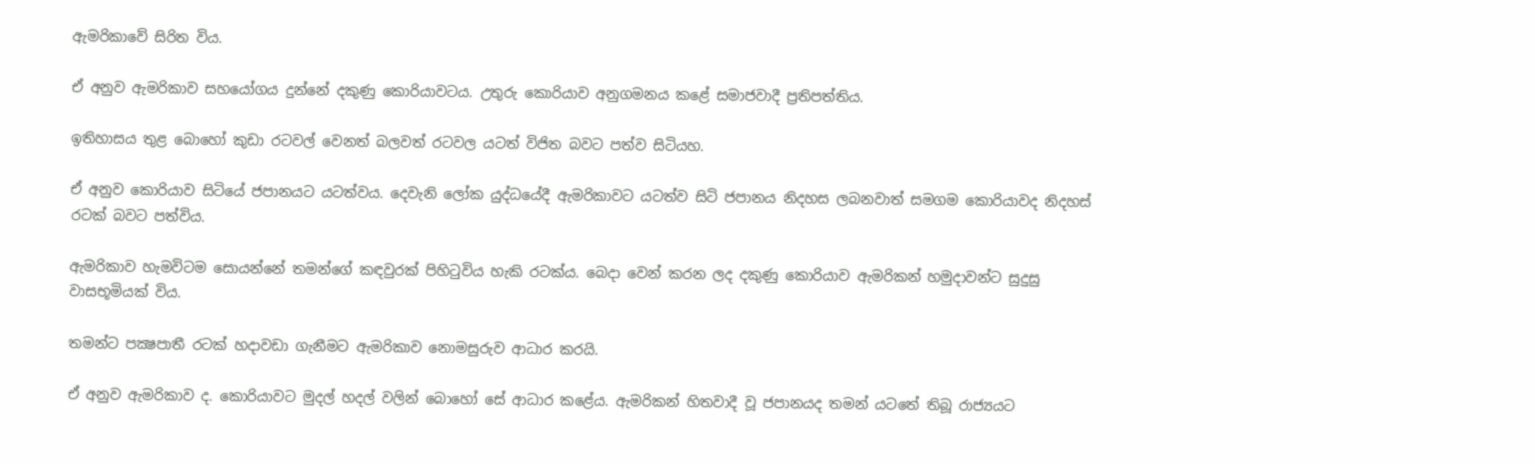ඇමරිකාවේ සිරිත විය.

ඒ අනුව ඇමරිකාව සහයෝගය දුන්නේ දකුණු කොරියාවටය. උතුරු කොරියාව අනුගමනය කළේ සමාජවාදී ප්‍රතිපත්තිය.

ඉතිහාසය තුළ බොහෝ කුඩා රටවල් වෙනත් බලවත් රටවල යටත් විජිත බවට පත්ව සිටියහ.

ඒ අනුව කොරියාව සිටියේ ජපානයට යටත්වය. දෙවැනි ලෝක යුද්ධයේදී ඇමරිකාවට යටත්ව සිටි ජපානය නිදහස ලබනවාත් සමගම කොරියාවද නිදහස්‌ රටක්‌ බවට පත්විය.

ඇමරිකාව හැමවිටම සොයන්නේ තමන්ගේ කඳවුරක්‌ පිහිටුවිය හැකි රටක්‌ය. බෙදා වෙන් කරන ලද දකුණු කොරියාව ඇමරිකන් හමුදාවන්ට සුදුසු වාසභූමියක්‌ විය.

තමන්ට පක්‍ෂපාතී රටක්‌ හදාවඩා ගැනීමට ඇමරිකාව නොමසුරුව ආධාර කරයි.

ඒ අනුව ඇමරිකාව ද. කොරියාවට මුදල් හදල් වලින් බොහෝ සේ ආධාර කළේය. ඇමරිකන් හිතවාදී වූ ජපානයද තමන් යටතේ තිබූ රාජ්‍යයට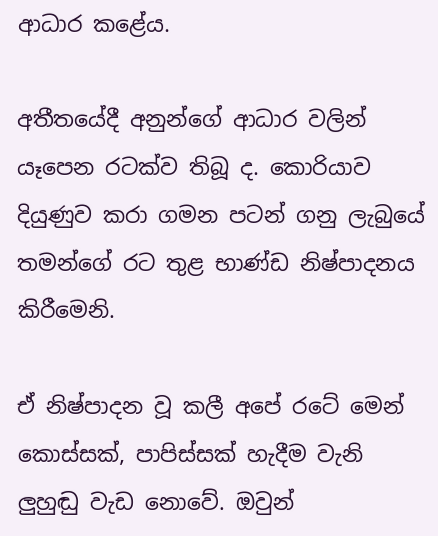ආධාර කළේය.

අතීතයේදී අනුන්ගේ ආධාර වලින් යෑපෙන රටක්‌ව තිබූ ද. කොරියාව දියුණුව කරා ගමන පටන් ගනු ලැබුයේ තමන්ගේ රට තුළ භාණ්‌ඩ නිෂ්පාදනය කිරීමෙනි.

ඒ නිෂ්පාදන වූ කලී අපේ රටේ මෙන් කොස්‌සක්‌, පාපිස්‌සක්‌ හැදීම වැනි ලුහුඬු වැඩ නොවේ. ඔවුන්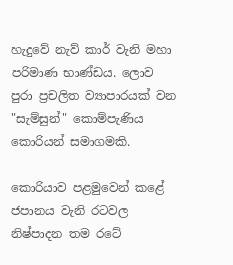හැදුවේ නැව් කාර් වැනි මහා පරිමාණ භාණ්‌ඩය. ලොව පුරා ප්‍රචලිත ව්‍යාපාරයක්‌ වන "සැම්සුන්" කොම්පැණිය කොරියන් සමාගමකි.

කොරියාව පළමුවෙන් කළේ ජපානය වැනි රටවල නිෂ්පාදන තම රටේ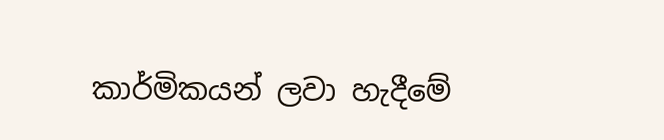කාර්මිකයන් ලවා හැදීමේ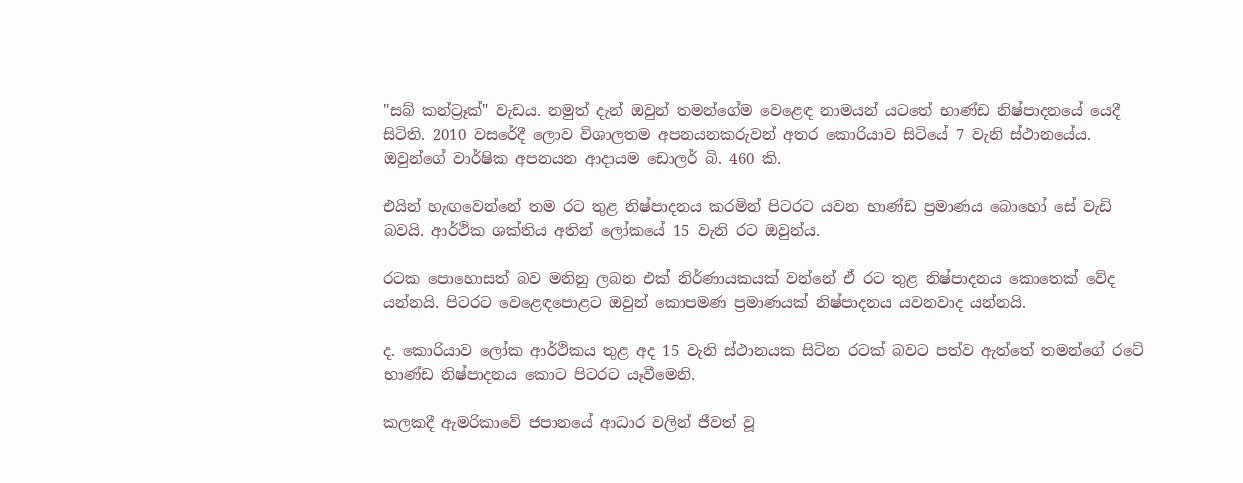"සබ් කන්ට්‍රෑක්‌" වැඩය. නමුත් දැන් ඔවුන් තමන්ගේම වෙළෙඳ නාමයන් යටතේ භාණ්‌ඩ නිෂ්පාදනයේ යෙදී සිටිති. 2010 වසරේදී ලොව විශාලතම අපනයනකරුවන් අතර කොරියාව සිටියේ 7 වැනි ස්‌ථානයේය. ඔවුන්ගේ වාර්ෂික අපනයන ආදායම ඩොලර් බි. 460 කි.

එයින් හැඟවෙන්නේ තම රට තුළ නිෂ්පාදනය කරමින් පිටරට යවන භාණ්‌ඩ ප්‍රමාණය බොහෝ සේ වැඩි බවයි. ආර්ථික ශක්‌තිය අතින් ලෝකයේ 15 වැනි රට ඔවුන්ය.

රටක පොහොසත් බව මනිනු ලබන එක්‌ නිර්ණායකයක්‌ වන්නේ ඒ රට තුළ නිෂ්පාදනය කොතෙක්‌ වේද යන්නයි. පිටරට වෙළෙඳපොළට ඔවුන් කොපමණ ප්‍රමාණයක්‌ නිෂ්පාදනය යවනවාද යන්නයි.

ද. කොරියාව ලෝක ආර්ථිකය තුළ අද 15 වැනි ස්‌ථානයක සිටින රටක්‌ බවට පත්ව ඇත්තේ තමන්ගේ රටේ භාණ්‌ඩ නිෂ්පාදනය කොට පිටරට යෑවීමෙනි.

කලකදී ඇමරිකාවේ ජපානයේ ආධාර වලින් ජීවත් වූ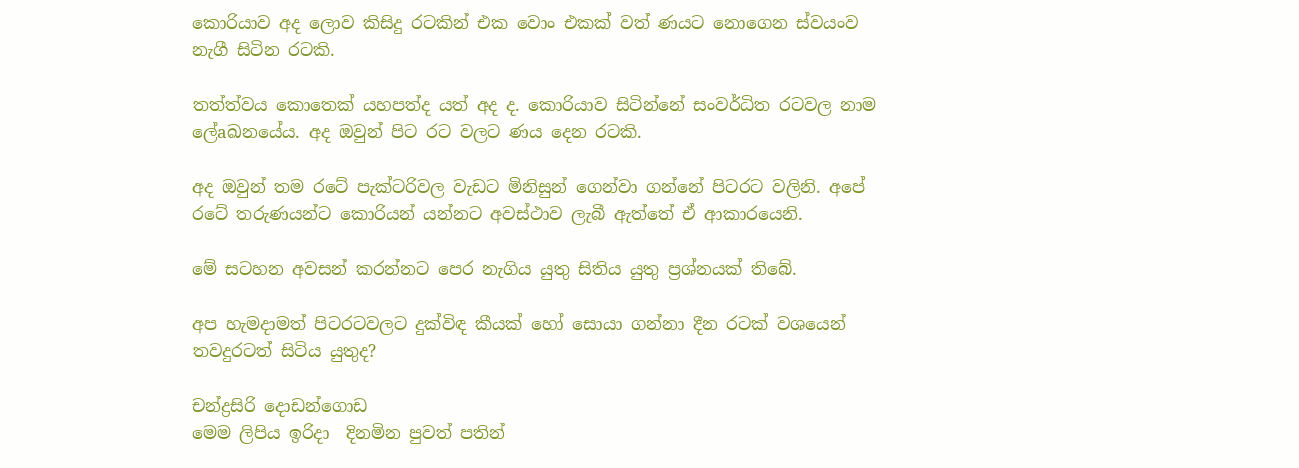කොරියාව අද ලොව කිසිදු රටකින් එක වොං එකක්‌ වත් ණයට නොගෙන ස්‌වයංව නැගී සිටින රටකි.

තත්ත්වය කොතෙක්‌ යහපත්ද යත් අද ද. කොරියාව සිටින්නේ සංවර්ධිත රටවල නාම ලේaඛනයේය. අද ඔවුන් පිට රට වලට ණය දෙන රටකි.

අද ඔවුන් තම රටේ පැක්‌ටරිවල වැඩට මිනිසුන් ගෙන්වා ගන්නේ පිටරට වලිනි. අපේ රටේ තරුණයන්ට කොරියන් යන්නට අවස්‌ථාව ලැබී ඇත්තේ ඒ ආකාරයෙනි.

මේ සටහන අවසන් කරන්නට පෙර නැගිය යුතු සිතිය යුතු ප්‍රශ්නයක්‌ තිබේ.

අප හැමදාමත් පිටරටවලට දුක්‌විඳ කීයක්‌ හෝ සොයා ගන්නා දීන රටක්‌ වශයෙන් තවදුරටත් සිටිය යුතුද?

චන්ද්‍රසිරි දොඩන්ගොඩ
මෙම ලිපිය ඉරිදා  දිනමින පුවත් පතින්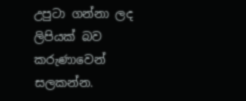උපුටා ගන්නා ලද ලිපියක් බව කරුණාවෙන් සලකන්න.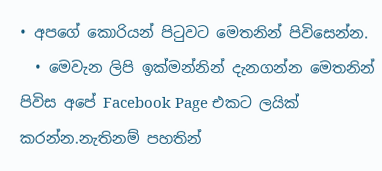• අපගේ කොරියන් පිටුවට මෙතනින් පිවිසෙන්න.
  • මෙවැන ලිපි ඉක්මන්නින් දැනගන්න මෙතනින් පිවිස අපේ Facebook Page එකට ලයික් කරන්න.නැතිනම් පහතින්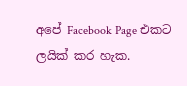අපේ Facebook Page එකට ලයික් කර හැක.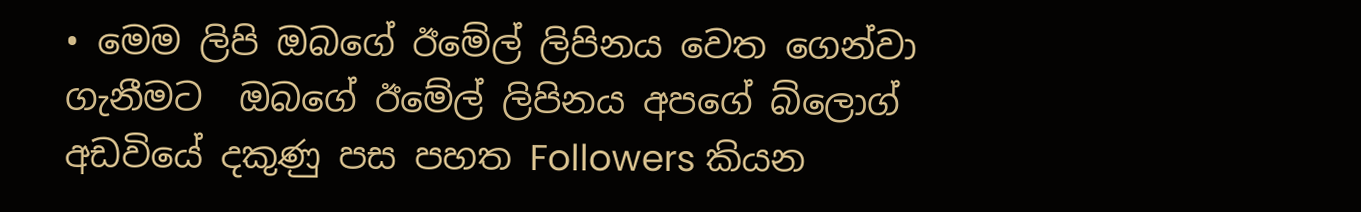• මෙම ලිපි ඔබගේ ඊමේල් ලිපිනය වෙත ගෙන්වා ගැනීමට  ඔබගේ ඊමේල් ලිපිනය අපගේ බ්ලොග් අඩවියේ දකුණු පස පහත Followers කියන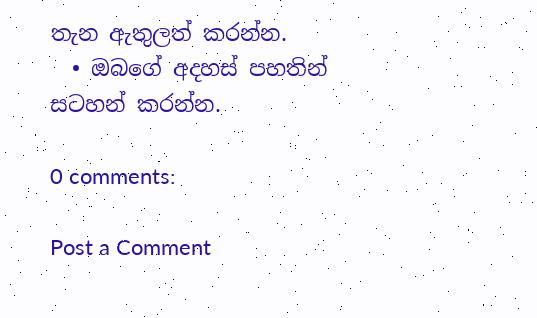තැන ඇතුලත් කරන්න.
  • ඔබගේ අදහස් පහතින් සටහන් කරන්න.

0 comments:

Post a Comment